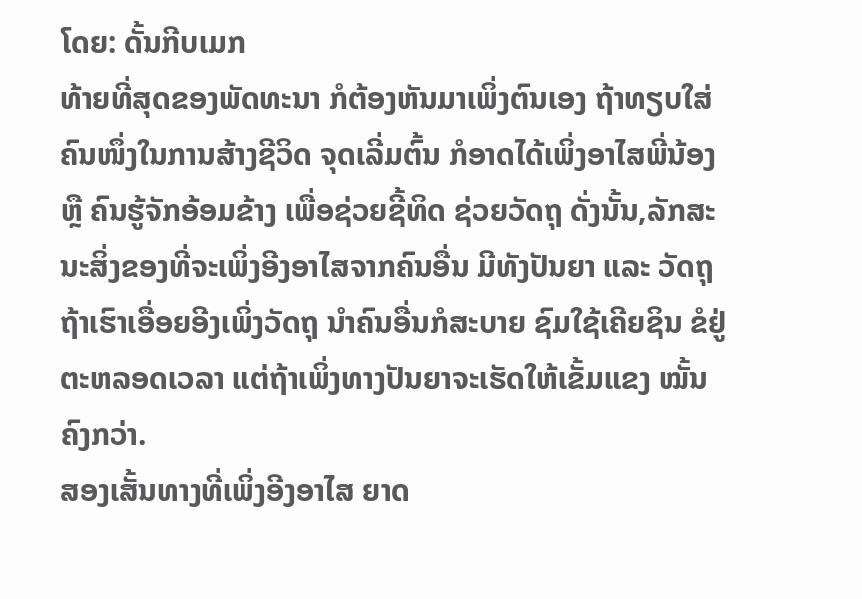ໂດຍ: ດັ້ນກີບເມກ
ທ້າຍທີ່ສຸດຂອງພັດທະນາ ກໍຕ້ອງຫັນມາເພິ່ງຕົນເອງ ຖ້າທຽບໃສ່ຄົນໜຶ່ງໃນການສ້າງຊີວິດ ຈຸດເລີ່ມຕົ້ນ ກໍອາດໄດ້ເພິ່ງອາໄສພີ່ນ້ອງ ຫຼື ຄົນຮູ້ຈັກອ້ອມຂ້າງ ເພື່ອຊ່ວຍຊີ້ທິດ ຊ່ວຍວັດຖຸ ດັ່ງນັ້ນ,ລັກສະນະສິ່ງຂອງທີ່ຈະເພິ່ງອີງອາໄສຈາກຄົນອື່ນ ມີທັງປັນຍາ ແລະ ວັດຖຸ ຖ້າເຮົາເອື່ອຍອີງເພິ່ງວັດຖຸ ນໍາຄົນອື່ນກໍສະບາຍ ຊົມໃຊ້ເຄີຍຊິນ ຂໍຢູ່ຕະຫລອດເວລາ ແຕ່ຖ້າເພິ່ງທາງປັນຍາຈະເຮັດໃຫ້ເຂັ້ມແຂງ ໝັ້ນຄົງກວ່າ.
ສອງເສັ້ນທາງທີ່ເພິ່ງອີງອາໄສ ຍາດ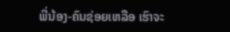ພີ່ນ້ອງ-ຄົນຊ່ອຍເຫລືອ ເຮົາຈະ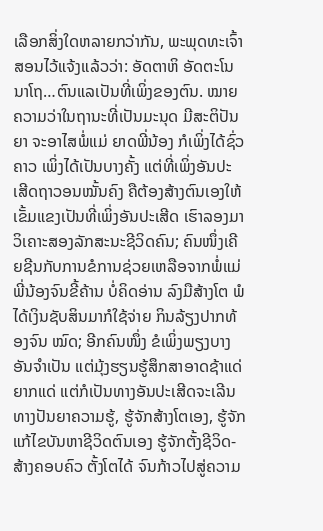ເລືອກສິ່ງໃດຫລາຍກວ່າກັນ, ພະພຸດທະເຈົ້າສອນໄວ້ແຈ້ງແລ້ວວ່າ: ອັດຕາຫິ ອັດຕະໂນນາໂຖ…ຕົນແລເປັນທີ່ເພິ່ງຂອງຕົນ. ໝາຍຄວາມວ່າໃນຖານະທີ່ເປັນມະນຸດ ມີສະຕິປັນຍາ ຈະອາໄສພໍ່ແມ່ ຍາດພີ່ນ້ອງ ກໍເພິ່ງໄດ້ຊົ່ວຄາວ ເພິ່ງໄດ້ເປັນບາງຄັ້ງ ແຕ່ທີ່ເພິ່ງອັນປະເສີດຖາວອນໝັ້ນຄົງ ຄືຕ້ອງສ້າງຕົນເອງໃຫ້ເຂັ້ມແຂງເປັນທີ່ເພິ່ງອັນປະເສີດ ເຮົາລອງມາວິເຄາະສອງລັກສະນະຊີວິດຄົນ; ຄົນໜຶ່ງເຄີຍຊີນກັບການຂໍການຊ່ວຍເຫລືອຈາກພໍ່ແມ່ພີ່ນ້ອງຈົນຂີ້ຄ້ານ ບໍ່ຄິດອ່ານ ລົງມືສ້າງໂຕ ພໍໄດ້ເງິນຊັບສິນມາກໍໃຊ້ຈ່າຍ ກິນລ້ຽງປາກທ້ອງຈົນ ໝົດ; ອີກຄົນໜຶ່ງ ຂໍເພິ່ງພຽງບາງອັນຈໍາເປັນ ແຕ່ມຸ້ງຮຽນຮູ້ສຶກສາອາດຊ້າແດ່ ຍາກແດ່ ແຕ່ກໍເປັນທາງອັນປະເສີດຈະເລີນທາງປັນຍາຄວາມຮູ້, ຮູ້ຈັກສ້າງໂຕເອງ, ຮູ້ຈັກແກ້ໄຂບັນຫາຊີວິດຕົນເອງ ຮູ້ຈັກຕັ້ງຊີວິດ-ສ້າງຄອບຄົວ ຕັ້ງໂຕໄດ້ ຈົນກ້າວໄປສູ່ຄວາມ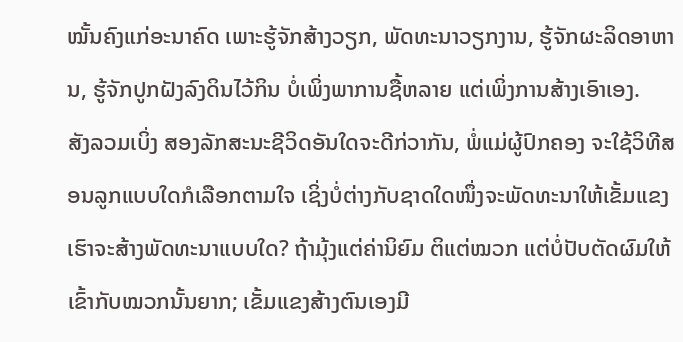ໝັ້ນຄົງແກ່ອະນາຄົດ ເພາະຮູ້ຈັກສ້າງວຽກ, ພັດທະນາວຽກງານ, ຮູ້ຈັກຜະລິດອາຫານ, ຮູ້ຈັກປູກຝັງລົງດິນໄວ້ກິນ ບໍ່ເພິ່ງພາການຊື້ຫລາຍ ແຕ່ເພິ່ງການສ້າງເອົາເອງ.
ສັງລວມເບິ່ງ ສອງລັກສະນະຊີວິດອັນໃດຈະດີກ່ວາກັນ, ພໍ່ແມ່ຜູ້ປົກຄອງ ຈະໃຊ້ວິທີສອນລູກແບບໃດກໍເລືອກຕາມໃຈ ເຊິ່ງບໍ່ຕ່າງກັບຊາດໃດໜຶ່ງຈະພັດທະນາໃຫ້ເຂັ້ມແຂງ ເຮົາຈະສ້າງພັດທະນາແບບໃດ? ຖ້າມຸ້ງແຕ່ຄ່ານິຍົມ ຕິແຕ່ໝວກ ແຕ່ບໍ່ປັບຕັດຜົມໃຫ້ເຂົ້າກັບໝວກນັ້ນຍາກ; ເຂັ້ມແຂງສ້າງຕົນເອງມີ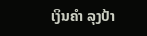ເງິນຄໍາ ລຸງປ້າ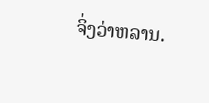ຈິ່ງວ່າຫລານ.